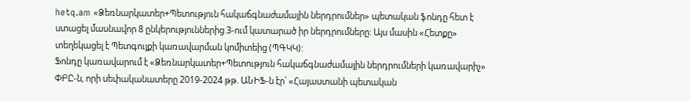hetq.am «Ձեռնարկատեր+Պետություն հակաճգնաժամային ներդրումներ» պետական ֆոնդը հետ է ստացել մասնավոր 8 ընկերություններից 3-ում կատարած իր ներդրումները: Այս մասին «Հետքը» տեղեկացել է Պետգույքի կառավարման կոմիտեից (ՊԳԿԿ):
Ֆոնդը կառավարում է «Ձեռնարկատեր+Պետություն հակաճգնաժամային ներդրումների կառավարիչ» ՓԲԸ-ն, որի սեփականատերը 2019-2024 թթ. ԱՆԻՖ-ն էր՝ «Հայաստանի պետական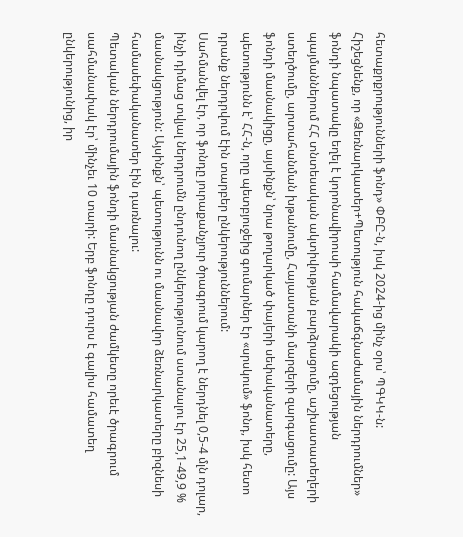հետաքրքրությունների ֆոնդ» ՓԲԸ-ն, իսկ 2024-ից մինչ օրս՝ ՊԳԿԿ-ն:
Հիշեցնենք, որ «Ձեռնարկատեր+Պետություն հակաճգնաժամային ներդրումներ» ֆոնդի նպատակը եղել է կորոնավիրուսի համավարակի ազդեցության պայմաններում ՀՀ տնտեսական ակտիվության բարձրացումը, աշխատատեղերի ստեղծումը, արտահանման խթանումը, Հայաստանի մարզերի զարգացումը: Այս ֆոնդի մասնակիցը, այսինքն՝ նրա թողարկած փայերի սեփականատերը, պետությունն է՝ ՀՀ-ն, որը պետբյուջեից գումարներ էր «սրսկում» ֆոնդ, իսկ հետո դրանք ներդրվում էին տարբեր ընկերություններում:
Սահմանվել էր, որ ֆոնդը յուրաքանչյուր ծրագրում կարող է ներդնել 0,5-4 մլն դոլար, ինչի դիմաց տվյալ ներդրումն ընդունող ընկերությունում ստանալու էր 25,1-49,9 % մասնակցություն: Այսինքն՝ պետությունն ու մասնավոր ձեռնարկատերը բիզնեսի համասեփականատեր էին դառնալու:
Պետական ներդրումային ֆոնդի մասնակցության ժամկետը որեւէ ծրագրում սահմանափակ էր՝ մինչեւ 10 տարի: Երբ ֆոնդը դուրս է գալիս համատեղ ընկերությունից, իր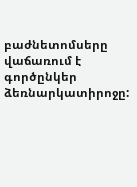բաժնետոմսերը վաճառում է գործընկեր ձեռնարկատիրոջը: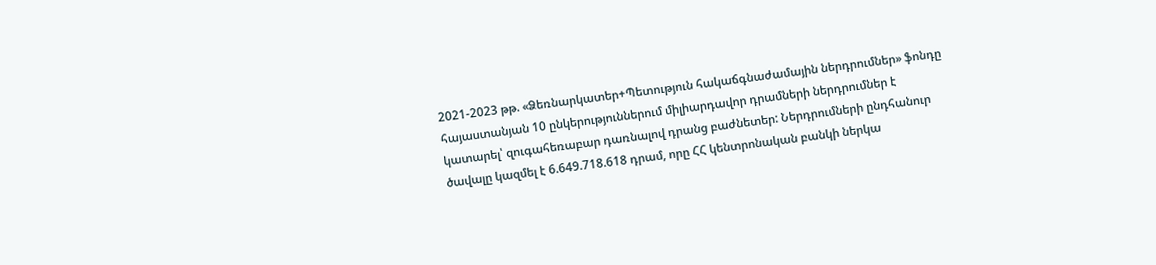2021-2023 թթ. «Ձեռնարկատեր+Պետություն հակաճգնաժամային ներդրումներ» ֆոնդը հայաստանյան 10 ընկերություններում միլիարդավոր դրամների ներդրումներ է կատարել՝ զուգահեռաբար դառնալով դրանց բաժնետեր: Ներդրումների ընդհանուր ծավալը կազմել է 6.649.718.618 դրամ, որը ՀՀ կենտրոնական բանկի ներկա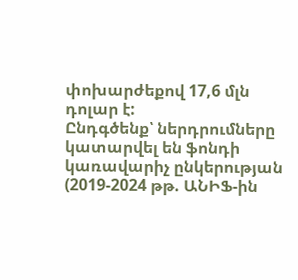փոխարժեքով 17,6 մլն դոլար է:
Ընդգծենք՝ ներդրումները կատարվել են ֆոնդի կառավարիչ ընկերության (2019-2024 թթ. ԱՆԻՖ-ին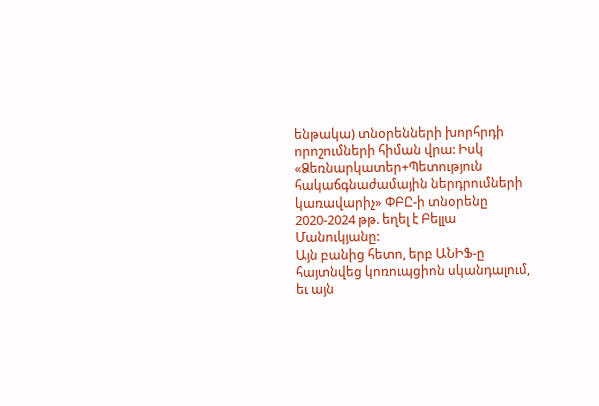ենթակա) տնօրենների խորհրդի որոշումների հիման վրա: Իսկ «Ձեռնարկատեր+Պետություն հակաճգնաժամային ներդրումների կառավարիչ» ՓԲԸ-ի տնօրենը 2020-2024 թթ. եղել է Բելլա Մանուկյանը:
Այն բանից հետո, երբ ԱՆԻՖ-ը հայտնվեց կոռուպցիոն սկանդալում, եւ այն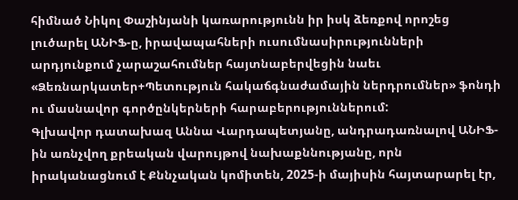հիմնած Նիկոլ Փաշինյանի կառարությունն իր իսկ ձեռքով որոշեց լուծարել ԱՆԻՖ-ը, իրավապահների ուսումնասիրությունների արդյունքում չարաշահումներ հայտնաբերվեցին նաեւ «Ձեռնարկատեր+Պետություն հակաճգնաժամային ներդրումներ» ֆոնդի ու մասնավոր գործընկերների հարաբերություններում:
Գլխավոր դատախազ Աննա Վարդապետյանը, անդրադառնալով ԱՆԻՖ-ին առնչվող քրեական վարույթով նախաքննությանը, որն իրականացնում է Քննչական կոմիտեն, 2025-ի մայիսին հայտարարել էր,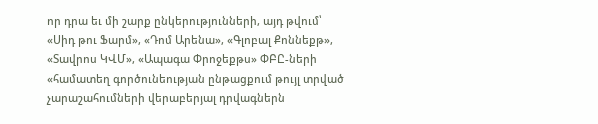որ դրա եւ մի շարք ընկերությունների, այդ թվում՝ «Սիդ թու Ֆարմ», «Դոմ Արենա», «Գլոբալ Քոննեքթ», «Տավրոս ԿՎՄ», «Ապագա Փրոջեքթս» ՓԲԸ-ների «համատեղ գործունեության ընթացքում թույլ տրված չարաշահումների վերաբերյալ դրվագներն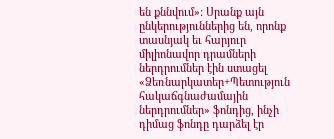են քննվում»: Սրանք այն ընկերություններից են, որոնք տասնյակ եւ հարյուր միլիոնավոր դրամների ներդրումներ էին ստացել «Ձեռնարկատեր+Պետություն հակաճգնաժամային ներդրումներ» ֆոնդից, ինչի դիմաց ֆոնդը դարձել էր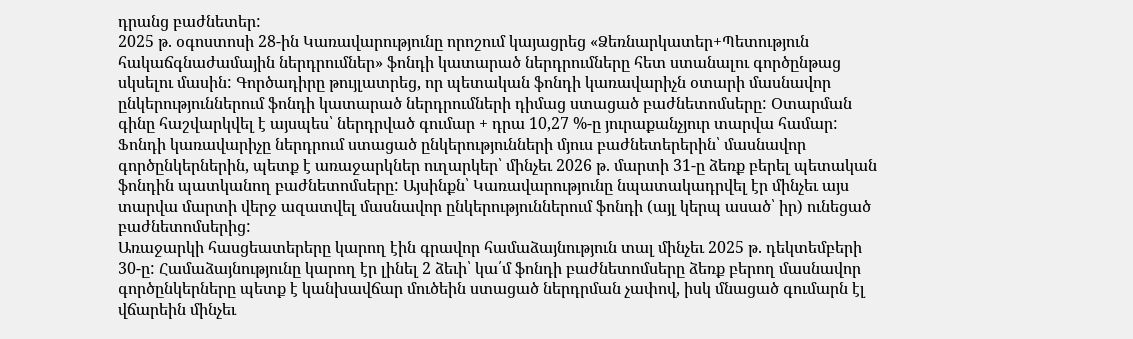դրանց բաժնետեր:
2025 թ. օգոստոսի 28-ին Կառավարությունը որոշում կայացրեց «Ձեռնարկատեր+Պետություն հակաճգնաժամային ներդրումներ» ֆոնդի կատարած ներդրումները հետ ստանալու գործընթաց սկսելու մասին: Գործադիրը թույլատրեց, որ պետական ֆոնդի կառավարիչն օտարի մասնավոր ընկերություններում ֆոնդի կատարած ներդրումների դիմաց ստացած բաժնետոմսերը: Օտարման գինը հաշվարկվել է այսպես՝ ներդրված գումար + դրա 10,27 %-ը յուրաքանչյուր տարվա համար:
Ֆոնդի կառավարիչը ներդրում ստացած ընկերությունների մյուս բաժնետերերին՝ մասնավոր գործընկերներին, պետք է առաջարկներ ուղարկեր՝ մինչեւ 2026 թ. մարտի 31-ը ձեռք բերել պետական ֆոնդին պատկանող բաժնետոմսերը: Այսինքն՝ Կառավարությունը նպատակադրվել էր մինչեւ այս տարվա մարտի վերջ ազատվել մասնավոր ընկերություններում ֆոնդի (այլ կերպ ասած՝ իր) ունեցած բաժնետոմսերից:
Առաջարկի հասցեատերերը կարող էին գրավոր համաձայնություն տալ մինչեւ 2025 թ. դեկտեմբերի 30-ը: Համաձայնությունը կարող էր լինել 2 ձեւի՝ կա՛մ ֆոնդի բաժնետոմսերը ձեռք բերող մասնավոր գործընկերները պետք է կանխավճար մուծեին ստացած ներդրման չափով, իսկ մնացած գումարն էլ վճարեին մինչեւ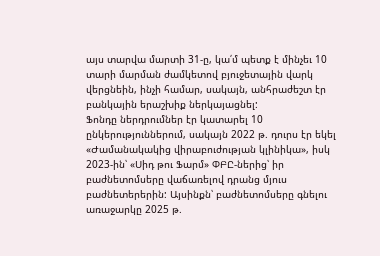այս տարվա մարտի 31-ը, կա՛մ պետք է մինչեւ 10 տարի մարման ժամկետով բյուջետային վարկ վերցնեին, ինչի համար, սակայն, անհրաժեշտ էր բանկային երաշխիք ներկայացնել:
Ֆոնդը ներդրումներ էր կատարել 10 ընկերություններում, սակայն 2022 թ. դուրս էր եկել «Ժամանակակից վիրաբուժության կլինիկա», իսկ 2023-ին՝ «Սիդ թու Ֆարմ» ՓԲԸ-ներից՝ իր բաժնետոմսերը վաճառելով դրանց մյուս բաժնետերերին: Այսինքն՝ բաժնետոմսերը գնելու առաջարկը 2025 թ.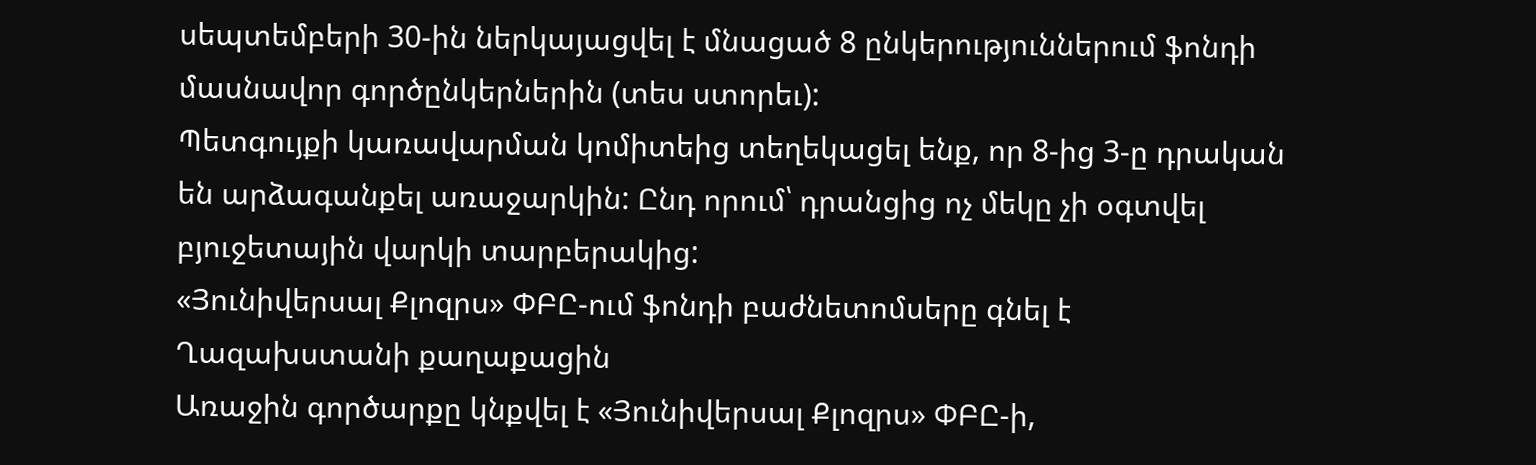սեպտեմբերի 30-ին ներկայացվել է մնացած 8 ընկերություններում ֆոնդի մասնավոր գործընկերներին (տես ստորեւ):
Պետգույքի կառավարման կոմիտեից տեղեկացել ենք, որ 8-ից 3-ը դրական են արձագանքել առաջարկին: Ընդ որում՝ դրանցից ոչ մեկը չի օգտվել բյուջետային վարկի տարբերակից:
«Յունիվերսալ Քլոզրս» ՓԲԸ-ում ֆոնդի բաժնետոմսերը գնել է Ղազախստանի քաղաքացին
Առաջին գործարքը կնքվել է «Յունիվերսալ Քլոզրս» ՓԲԸ-ի,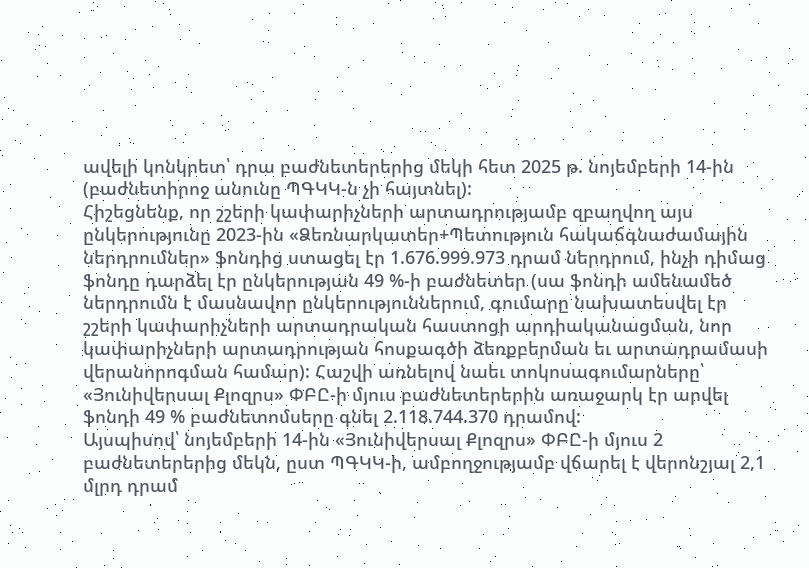ավելի կոնկրետ՝ դրա բաժնետերերից մեկի հետ 2025 թ. նոյեմբերի 14-ին (բաժնետիրոջ անունը ՊԳԿԿ-ն չի հայտնել):
Հիշեցնենք, որ շշերի կափարիչների արտադրությամբ զբաղվող այս ընկերությունը 2023-ին «Ձեռնարկատեր+Պետություն հակաճգնաժամային ներդրումներ» ֆոնդից ստացել էր 1.676.999.973 դրամ ներդրում, ինչի դիմաց ֆոնդը դարձել էր ընկերության 49 %-ի բաժնետեր (սա ֆոնդի ամենամեծ ներդրումն է մասնավոր ընկերություններում, գումարը նախատեսվել էր շշերի կափարիչների արտադրական հաստոցի արդիականացման, նոր կափարիչների արտադրության հոսքագծի ձեռքբերման եւ արտադրամասի վերանորոգման համար): Հաշվի առնելով նաեւ տոկոսագումարները՝ «Յունիվերսալ Քլոզրս» ՓԲԸ-ի մյուս բաժնետերերին առաջարկ էր արվել ֆոնդի 49 % բաժնետոմսերը գնել 2.118.744.370 դրամով:
Այսպիսով՝ նոյեմբերի 14-ին «Յունիվերսալ Քլոզրս» ՓԲԸ-ի մյուս 2 բաժնետերերից մեկն, ըստ ՊԳԿԿ-ի, ամբողջությամբ վճարել է վերոնշյալ 2,1 մլրդ դրամ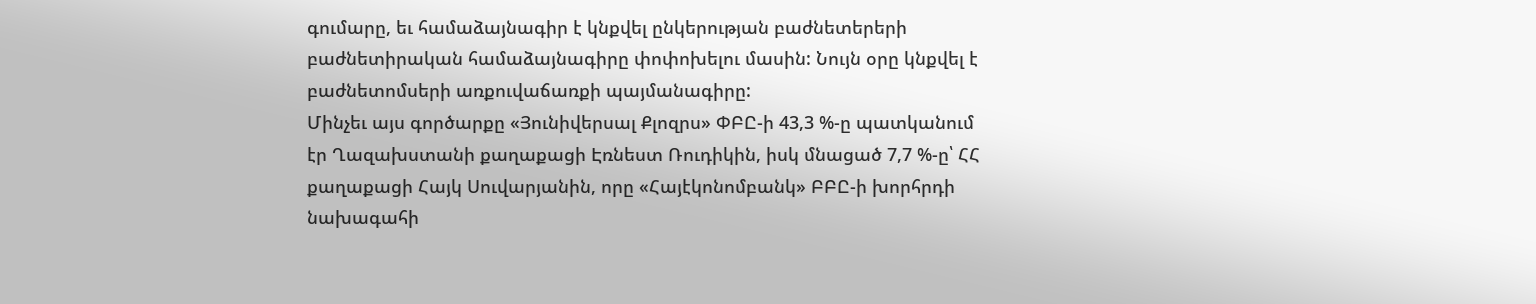գումարը, եւ համաձայնագիր է կնքվել ընկերության բաժնետերերի բաժնետիրական համաձայնագիրը փոփոխելու մասին: Նույն օրը կնքվել է բաժնետոմսերի առքուվաճառքի պայմանագիրը:
Մինչեւ այս գործարքը «Յունիվերսալ Քլոզրս» ՓԲԸ-ի 43,3 %-ը պատկանում էր Ղազախստանի քաղաքացի Էռնեստ Ռուդիկին, իսկ մնացած 7,7 %-ը՝ ՀՀ քաղաքացի Հայկ Սուվարյանին, որը «Հայէկոնոմբանկ» ԲԲԸ-ի խորհրդի նախագահի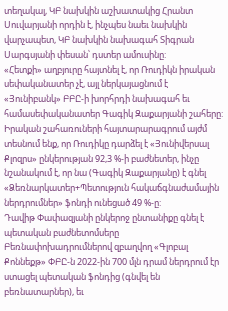տեղակալ, ԿԲ նախկին աշխատակից Հրանտ Սուվարյանի որդին է, ինչպես նաեւ նախկին վարչապետ, ԿԲ նախկին նախագահ Տիգրան Սարգսյանի փեսան՝ դստեր ամուսինը:
«Հետքի» աղբյուրը հայտնել է, որ Ռուդիկն իրական սեփականատեր չէ, այլ ներկայացնում է «Յունիբանկ» ԲԲԸ-ի խորհրդի նախագահ եւ համասեփականատեր Գագիկ Զաքարյանի շահերը: Իրական շահառուների հայտարարագրում այժմ տեսնում ենք, որ Ռուդիկը դարձել է «Յունիվերսալ Քլոզրս» ընկերության 92,3 %-ի բաժնետեր, ինչը նշանակում է, որ նա (Գագիկ Զաքարյանը) է գնել «Ձեռնարկատեր+Պետություն հակաճգնաժամային ներդրումներ» ֆոնդի ունեցած 49 %-ը:
Դավիթ Փափազյանի ընկերոջ ընտանիքը գնել է պետական բաժնետոմսերը
Բեռնափոխադրումներով զբաղվող «Գլոբալ Քոննեքթ» ՓԲԸ-ն 2022-ին 700 մլն դրամ ներդրում էր ստացել պետական ֆոնդից (գնվել են բեռնատարներ), եւ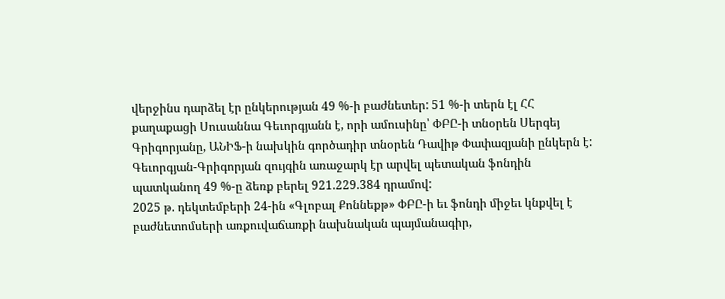վերջինս դարձել էր ընկերության 49 %-ի բաժնետեր: 51 %-ի տերն էլ ՀՀ քաղաքացի Սուսաննա Գեւորգյանն է, որի ամուսինը՝ ՓԲԸ-ի տնօրեն Սերգեյ Գրիգորյանը, ԱՆԻՖ-ի նախկին գործադիր տնօրեն Դավիթ Փափազյանի ընկերն է:
Գեւորգյան-Գրիգորյան զույգին առաջարկ էր արվել պետական ֆոնդին պատկանող 49 %-ը ձեռք բերել 921.229.384 դրամով:
2025 թ. դեկտեմբերի 24-ին «Գլոբալ Քոննեքթ» ՓԲԸ-ի եւ ֆոնդի միջեւ կնքվել է բաժնետոմսերի առքուվաճառքի նախնական պայմանագիր,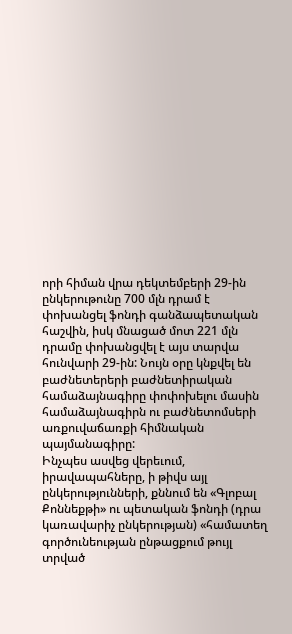որի հիման վրա դեկտեմբերի 29-ին ընկերութունը 700 մլն դրամ է փոխանցել ֆոնդի գանձապետական հաշվին, իսկ մնացած մոտ 221 մլն դրամը փոխանցվել է այս տարվա հունվարի 29-ին: Նույն օրը կնքվել են բաժնետերերի բաժնետիրական համաձայնագիրը փոփոխելու մասին համաձայնագիրն ու բաժնետոմսերի առքուվաճառքի հիմնական պայմանագիրը:
Ինչպես ասվեց վերեւում, իրավապահները, ի թիվս այլ ընկերությունների, քննում են «Գլոբալ Քոննեքթի» ու պետական ֆոնդի (դրա կառավարիչ ընկերության) «համատեղ գործունեության ընթացքում թույլ տրված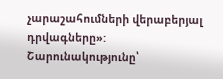չարաշահումների վերաբերյալ դրվագները»:
Շարունակությունը՝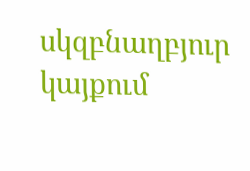սկզբնաղբյուր կայքում